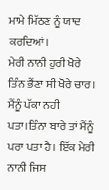ਮਾਮੇ ਮਿੱਠਣ ਨੂੰ ਯਾਦ ਕਰਦਿਆਂ।
ਮੇਰੀ ਨਾਨੀ ਹੁਰੀ ਖੋਰੇ ਤਿੰਨ ਭੈਂਣਾ ਸੀ ਖੋਰੇ ਚਾਰ। ਮੈਂਨੂੰ ਪੱਕਾ ਨਹੀ ਪਤਾ।ਤਿੰਨਾ ਬਾਰੇ ਤਾਂ ਮੈਂਨੂੰ ਪਰਾ ਪਤਾ ਹੈ। ਇੱਕ ਮੇਰੀ ਨਾਨੀ ਜਿਸ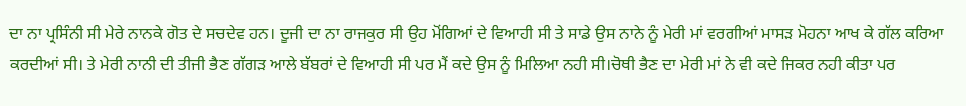ਦਾ ਨਾ ਪ੍ਰਸਿੰਨੀ ਸੀ ਮੇਰੇ ਨਾਨਕੇ ਗੋਤ ਦੇ ਸਚਦੇਵ ਹਨ। ਦੂਜੀ ਦਾ ਨਾ ਰਾਜਕੁਰ ਸੀ ਉਹ ਮੋਂਗਿਆਂ ਦੇ ਵਿਆਹੀ ਸੀ ਤੇ ਸਾਡੇ ਉਸ ਨਾਨੇ ਨੂੰ ਮੇਰੀ ਮਾਂ ਵਰਗੀਆਂ ਮਾਸੜ ਮੋਹਨਾ ਆਖ ਕੇ ਗੱਲ ਕਰਿਆ ਕਰਦੀਆਂ ਸੀ। ਤੇ ਮੇਰੀ ਨਾਨੀ ਦੀ ਤੀਜੀ ਭੈਣ ਗੱਗੜ ਆਲੇ ਬੱਬਰਾਂ ਦੇ ਵਿਆਹੀ ਸੀ ਪਰ ਮੈਂ ਕਦੇ ਉਸ ਨੂੰ ਮਿਲਿਆ ਨਹੀ ਸੀ।ਚੋਥੀ ਭੈਣ ਦਾ ਮੇਰੀ ਮਾਂ ਨੇ ਵੀ ਕਦੇ ਜਿਕਰ ਨਹੀ ਕੀਤਾ ਪਰ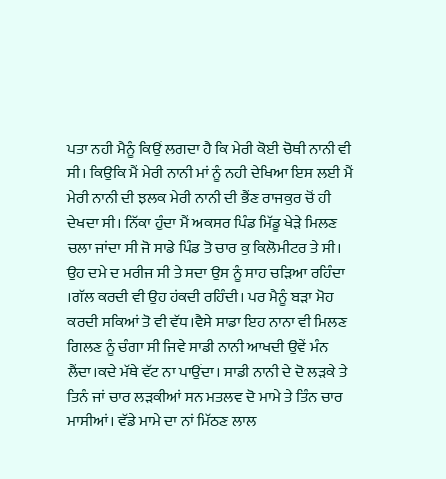ਪਤਾ ਨਹੀ ਮੈਨੂੰ ਕਿਉਂ ਲਗਦਾ ਹੈ ਕਿ ਮੇਰੀ ਕੋਈ ਚੋਥੀ ਨਾਨੀ ਵੀ ਸੀ। ਕਿਉਕਿ ਮੈਂ ਮੇਰੀ ਨਾਨੀ ਮਾਂ ਨੂੰ ਨਹੀ ਦੇਖਿਆ ਇਸ ਲਈ ਮੈਂ ਮੇਰੀ ਨਾਨੀ ਦੀ ਝਲਕ ਮੇਰੀ ਨਾਨੀ ਦੀ ਭੈਂਣ ਰਾਜਕੁਰ ਚੋਂ ਹੀ ਦੇਖਦਾ ਸੀ। ਨਿੱਕਾ ਹੁੰਦਾ ਮੈਂ ਅਕਸਰ ਪਿੰਡ ਮਿੱਡੂ ਖੇੜੇ ਮਿਲਣ ਚਲਾ ਜਾਂਦਾ ਸੀ ਜੋ ਸਾਡੇ ਪਿੰਡ ਤੋ ਚਾਰ ਕੁ ਕਿਲੋਮੀਟਰ ਤੇ ਸੀ। ਉਹ ਦਮੇ ਦ ਮਰੀਜ ਸੀ ਤੇ ਸਦਾ ਉਸ ਨੂੰ ਸਾਹ ਚੜਿਆ ਰਹਿੰਦਾ ।ਗੱਲ ਕਰਦੀ ਵੀ ਉਹ ਹਂਕਦੀ ਰਹਿੰਦੀ। ਪਰ ਮੈਨੂੰ ਬੜਾ ਮੋਹ ਕਰਦੀ ਸਕਿਆਂ ਤੋ ਵੀ ਵੱਧ।ਵੈਸੇ ਸਾਡਾ ਇਹ ਨਾਨਾ ਵੀ ਮਿਲਣ ਗਿਲਣ ਨੂੰ ਚੰਗਾ ਸੀ ਜਿਵੇ ਸਾਡੀ ਨਾਨੀ ਆਖਦੀ ਉਵੇਂ ਮੰਨ ਲੈਂਦਾ।ਕਦੇ ਮੱਥੇ ਵੱਟ ਨਾ ਪਾਉਂਦਾ। ਸਾਡੀ ਨਾਨੀ ਦੇ ਦੋ ਲੜਕੇ ਤੇ ਤਿਨੰ ਜਾਂ ਚਾਰ ਲੜਕੀਆਂ ਸਨ ਮਤਲਵ ਦੋ ਮਾਮੇ ਤੇ ਤਿੰਨ ਚਾਰ ਮਾਸੀਆਂ। ਵੱਡੇ ਮਾਮੇ ਦਾ ਨਾਂ ਮਿੱਠਣ ਲਾਲ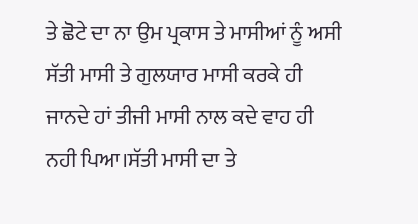ਤੇ ਛੋਟੇ ਦਾ ਨਾ ਉਮ ਪ੍ਰਕਾਸ ਤੇ ਮਾਸੀਆਂ ਨੂੰ ਅਸੀ ਸੱਤੀ ਮਾਸੀ ਤੇ ਗੁਲਯਾਰ ਮਾਸੀ ਕਰਕੇ ਹੀ ਜਾਨਦੇ ਹਾਂ ਤੀਜੀ ਮਾਸੀ ਨਾਲ ਕਦੇ ਵਾਹ ਹੀ ਨਹੀ ਪਿਆ।ਸੱਤੀ ਮਾਸੀ ਦਾ ਤੇ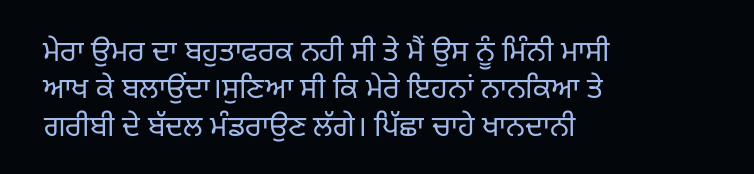ਮੇਰਾ ਉਮਰ ਦਾ ਬਹੁਤਾਫਰਕ ਨਹੀ ਸੀ ਤੇ ਮੈਂ ਉਸ ਨੂੰ ਮਿੰਨੀ ਮਾਸੀ ਆਖ ਕੇ ਬਲਾਉਂਦਾ।ਸੁਣਿਆ ਸੀ ਕਿ ਮੇਰੇ ਇਹਨਾਂ ਨਾਨਕਿਆ ਤੇ ਗਰੀਬੀ ਦੇ ਬੱਦਲ ਮੰਡਰਾਉਣ ਲੱਗੇ। ਪਿੱਛਾ ਚਾਹੇ ਖਾਨਦਾਨੀ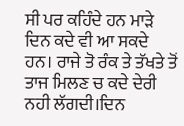ਸੀ ਪਰ ਕਹਿੰਦੇ ਹਨ ਮਾੜੇ ਦਿਨ ਕਦੇ ਵੀ ਆ ਸਕਦੇ ਹਨ। ਰਾਜੇ ਤੋ ਰੰਕ ਤੇ ਤੱਖਤੇ ਤੋਂ ਤਾਜ ਮਿਲਣ ਚ ਕਦੇ ਦੇਰੀ ਨਹੀ ਲੱਗਦੀ।ਦਿਨ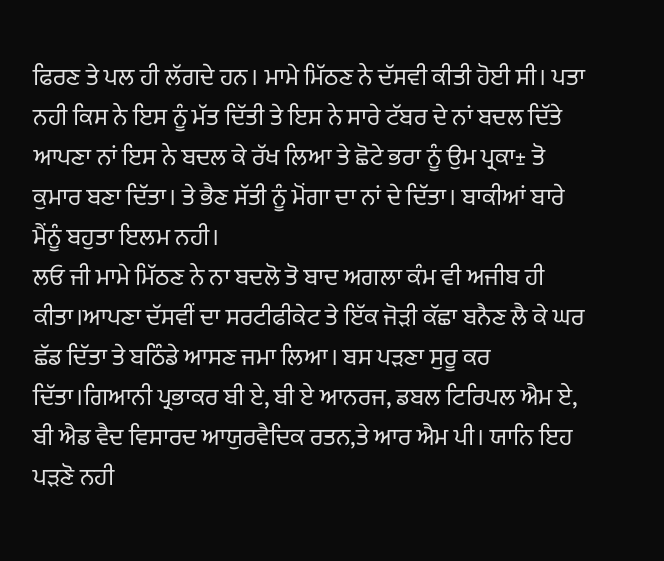ਫਿਰਣ ਤੇ ਪਲ ਹੀ ਲੱਗਦੇ ਹਨ। ਮਾਮੇ ਮਿੱਠਣ ਨੇ ਦੱਸਵੀ ਕੀਤੀ ਹੋਈ ਸੀ। ਪਤਾ ਨਹੀ ਕਿਸ ਨੇ ਇਸ ਨੂੰ ਮੱਤ ਦਿੱਤੀ ਤੇ ਇਸ ਨੇ ਸਾਰੇ ਟੱਬਰ ਦੇ ਨਾਂ ਬਦਲ ਦਿੱਤੇ ਆਪਣਾ ਨਾਂ ਇਸ ਨੇ ਬਦਲ ਕੇ ਰੱਖ ਲਿਆ ਤੇ ਛੋਟੇ ਭਰਾ ਨੂੰ ਉਮ ਪ੍ਰਕਾ± ਤੋ ਕੁਮਾਰ ਬਣਾ ਦਿੱਤਾ। ਤੇ ਭੈਣ ਸੱਤੀ ਨੂੰ ਮੋਂਗਾ ਦਾ ਨਾਂ ਦੇ ਦਿੱਤਾ। ਬਾਕੀਆਂ ਬਾਰੇ ਮੈਂਨੂੰ ਬਹੁਤਾ ਇਲਮ ਨਹੀ।
ਲਓ ਜੀ ਮਾਮੇ ਮਿੱਠਣ ਨੇ ਨਾ ਬਦਲੋ ਤੋ ਬਾਦ ਅਗਲਾ ਕੰਮ ਵੀ ਅਜੀਬ ਹੀ ਕੀਤਾ।ਆਪਣਾ ਦੱਸਵੀਂ ਦਾ ਸਰਟੀਫੀਕੇਟ ਤੇ ਇੱਕ ਜੋੜੀ ਕੱਛਾ ਬਨੈਣ ਲੈ ਕੇ ਘਰ ਛੱਡ ਦਿੱਤਾ ਤੇ ਬਠਿੰਡੇ ਆਸਣ ਜਮਾ ਲਿਆ। ਬਸ ਪੜਣਾ ਸੁਰੂ ਕਰ ਦਿੱਤਾ।ਗਿਆਨੀ ਪ੍ਰਭਾਕਰ ਬੀ ਏ, ਬੀ ਏ ਆਨਰਜ, ਡਬਲ ਟਿਰਿਪਲ ਐਮ ਏ, ਬੀ ਐਡ ਵੈਦ ਵਿਸਾਰਦ ਆਯੁਰਵੈਦਿਕ ਰਤਨ,ਤੇ ਆਰ ਐਮ ਪੀ। ਯਾਨਿ ਇਹ ਪੜਣੋ ਨਹੀ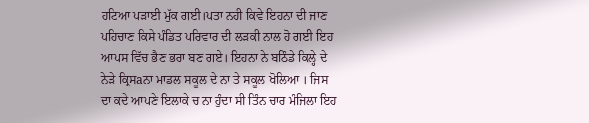ਹਟਿਆ ਪੜਾਈ ਮੁੱਕ ਗਈ।ਪਤਾ ਨਹੀ ਕਿਵੇ ਇਹਨਾ ਦੀ ਜਾਣ ਪਹਿਚਾਣ ਕਿਸੇ ਪੰਡਿਤ ਪਰਿਵਾਰ ਦੀ ਲੜਕੀ ਨਾਲ ਹੋ ਗਈ ਇਹ ਆਪਸ ਵਿੱਚ ਭੈਣ ਭਰਾ ਬਣ ਗਏ। ਇਹਨਾ ਨੇ ਬਠਿੰਡੇ ਕਿਲ੍ਹੇ ਦੇ ਨੇੜੇ ਕ੍ਰਿਸaਨਾ ਮਾਡਲ ਸਕੂਲ ਦੇ ਨਾ ਤੇ ਸਕੂਲ ਖੋਲਿਆ । ਜਿਸ ਦਾ ਕਦੇ ਆਪਣੇ ਇਲਾਕੇ ਚ ਨਾ ਹੁੰਦਾ ਸੀ ਤਿੰਨ ਚਾਰ ਮੰਜਿਲਾ ਇਹ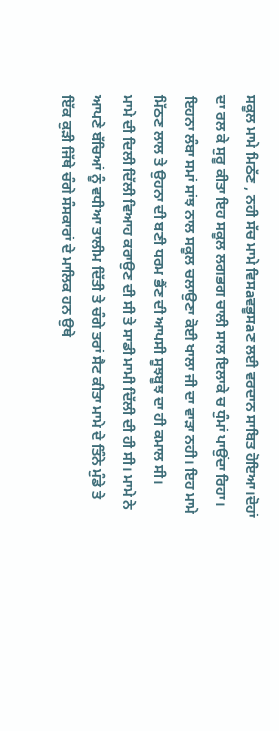ਸਕੂਲ ਮਾਮੇ ਮਿਠੱਣ , ਨਹੀ ਸੱਚ ਮਾਮੇ ਵਿਸaਵਭੂਸaਣ ਲਈ ਵਰਦਾਨ ਸਾਬਿਤ ਹੋਇਆ।ਦੋਹਾਂ ਦਾ ਰਲ ਕੇ ਸੁਰੂ ਕੀਤਾ ਇਹ ਸਕੂਲ ਲਗਭਗ ਚਾਲੀ ਸਾਲ ਇਲਾਕੇ ਚ ਧੁੰਮਾਂ ਪਾਉਂਦਾ ਰਿਹਾ। ਇਹਨਾ ਲੰਬਾ ਸਮਾਂ ਸਾਂਝ ਨਾਲ ਸਕੂਲ ਚਲਾਉਣਾ ਕੋਈ ਖਾਲਾ ਜੀ ਦਾ ਵਾੜਾ ਨਹੀ। ਇਹ ਮਾਮੇ ਮਿੱਠਣ ਲਾਲ ਤੇ ਉਹਨਾ ਦੀ ਬਣੀ ਧਰਮ ਭੈਂਣ ਦੀ ਆਪਸੀ ਸੂਝਬੂਝ ਦਾ ਹੀ ਕਮਾਲ ਸੀ।
ਮਾਮੇ ਦੀ ਦਿਲੀ ਦਿੱਲੀ ਵਿਆਹ ਕਰਾਉਣ ਦੀ ਸੀ ਤੇ ਸਾਡੀ ਮਾਮੀ ਦਿੱਲੀ ਦੀ ਹੀ ਸੀ। ਮਾਮੇ ਨੇ ਆਪਣੇ ਬੱਚਿਆਂ ਨੂੰ ਵਧੀਆ ਤਾਲੀਮ ਦਿੱਤੀ ਤੇ ਚੰਗੇ ਤਰਾਂ ਸੈਟ ਕੀਤਾ ਮਾਮੇ ਦੇ ਤਿੰਨੇ ਮੁੰਡੇ ਤੇ ਇੱਕ ਕੁੜੀ ਜਿੱਥੇ ਚੰਗੇ ਸੰਸਕਾਰਾਂ ਦੇ ਮਾਲਿਕ ਹਨ ਉਥੇ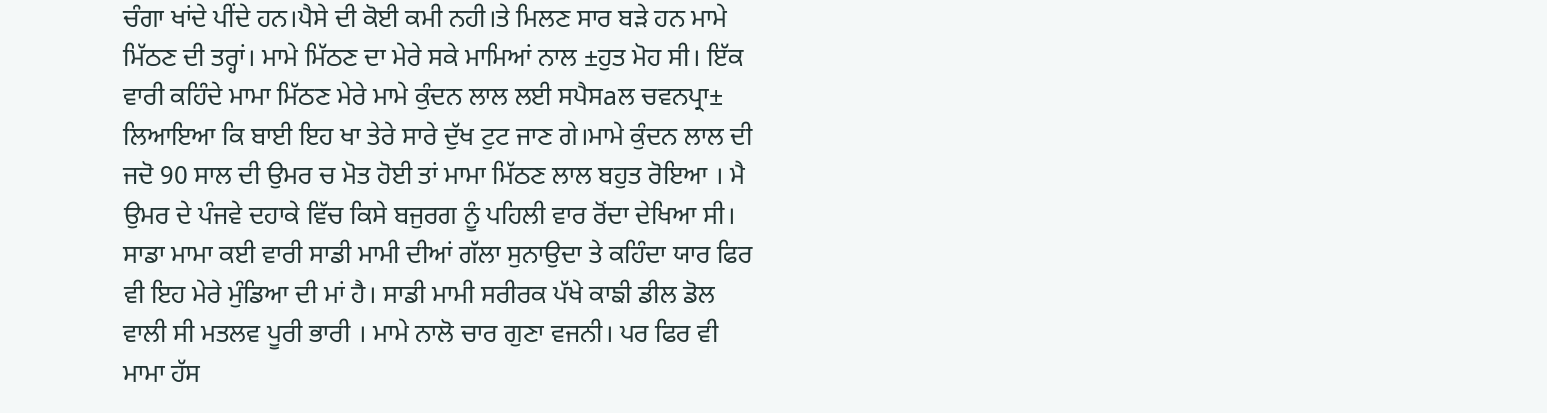ਚੰਗਾ ਖਾਂਦੇ ਪੀਂਦੇ ਹਨ।ਪੈਸੇ ਦੀ ਕੋਈ ਕਮੀ ਨਹੀ।ਤੇ ਮਿਲਣ ਸਾਰ ਬੜੇ ਹਨ ਮਾਮੇ ਮਿੱਠਣ ਦੀ ਤਰ੍ਹਾਂ। ਮਾਮੇ ਮਿੱਠਣ ਦਾ ਮੇਰੇ ਸਕੇ ਮਾਮਿਆਂ ਨਾਲ ±ਹੁਤ ਮੋਹ ਸੀ। ਇੱਕ ਵਾਰੀ ਕਹਿੰਦੇ ਮਾਮਾ ਮਿੱਠਣ ਮੇਰੇ ਮਾਮੇ ਕੁੰਦਨ ਲਾਲ ਲਈ ਸਪੈਸaਲ ਚਵਨਪ੍ਰਾ± ਲਿਆਇਆ ਕਿ ਬਾਈ ਇਹ ਖਾ ਤੇਰੇ ਸਾਰੇ ਦੁੱਖ ਟੁਟ ਜਾਣ ਗੇ।ਮਾਮੇ ਕੁੰਦਨ ਲਾਲ ਦੀ ਜਦੋ 90 ਸਾਲ ਦੀ ਉਮਰ ਚ ਮੋਤ ਹੋਈ ਤਾਂ ਮਾਮਾ ਮਿੱਠਣ ਲਾਲ ਬਹੁਤ ਰੋਇਆ । ਮੈ ਉਮਰ ਦੇ ਪੰਜਵੇ ਦਹਾਕੇ ਵਿੱਚ ਕਿਸੇ ਬਜੁਰਗ ਨੂੰ ਪਹਿਲੀ ਵਾਰ ਰੋਂਦਾ ਦੇਖਿਆ ਸੀ।
ਸਾਡਾ ਮਾਮਾ ਕਈ ਵਾਰੀ ਸਾਡੀ ਮਾਮੀ ਦੀਆਂ ਗੱਲਾ ਸੁਨਾਉਦਾ ਤੇ ਕਹਿੰਦਾ ਯਾਰ ਫਿਰ ਵੀ ਇਹ ਮੇਰੇ ਮੁੰਡਿਆ ਦੀ ਮਾਂ ਹੈ। ਸਾਡੀ ਮਾਮੀ ਸਰੀਰਕ ਪੱਖੇ ਕਾਙੀ ਡੀਲ ਡੋਲ ਵਾਲੀ ਸੀ ਮਤਲਵ ਪੂਰੀ ਭਾਰੀ । ਮਾਮੇ ਨਾਲੋ ਚਾਰ ਗੁਣਾ ਵਜਨੀ। ਪਰ ਫਿਰ ਵੀ ਮਾਮਾ ਹੱਸ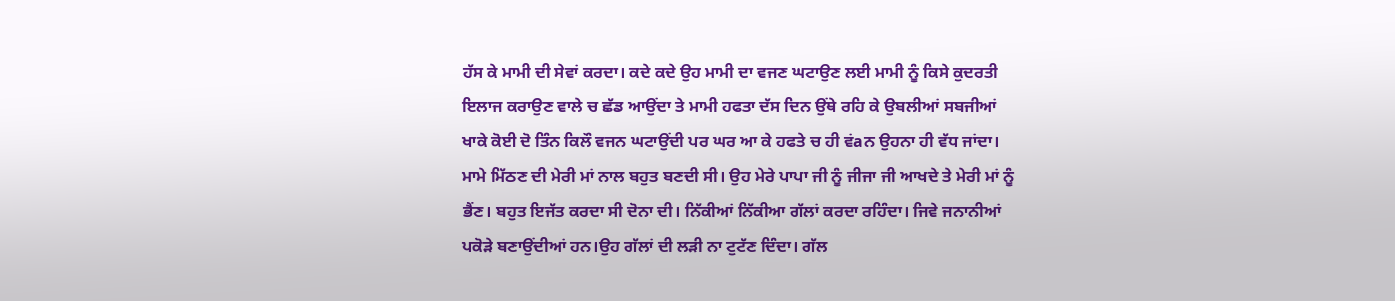ਹੱਸ ਕੇ ਮਾਮੀ ਦੀ ਸੇਵਾਂ ਕਰਦਾ। ਕਦੇ ਕਦੇ ਉਹ ਮਾਮੀ ਦਾ ਵਜਣ ਘਟਾਉਣ ਲਈ ਮਾਮੀ ਨੂੰ ਕਿਸੇ ਕੁਦਰਤੀ ਇਲਾਜ ਕਰਾਉਣ ਵਾਲੇ ਚ ਛੱਡ ਆਉਂਦਾ ਤੇ ਮਾਮੀ ਹਫਤਾ ਦੱਸ ਦਿਨ ਉਂਥੇ ਰਹਿ ਕੇ ਉਬਲੀਆਂ ਸਬਜੀਆਂ ਖਾਕੇ ਕੋਈ ਦੋ ਤਿੰਨ ਕਿਲੌ ਵਜਨ ਘਟਾਉਂਦੀ ਪਰ ਘਰ ਆ ਕੇ ਹਫਤੇ ਚ ਹੀ ਵਂaਨ ਉਹਨਾ ਹੀ ਵੱਧ ਜਾਂਦਾ।
ਮਾਮੇ ਮਿੱਠਣ ਦੀ ਮੇਰੀ ਮਾਂ ਨਾਲ ਬਹੁਤ ਬਣਦੀ ਸੀ। ਉਹ ਮੇਰੇ ਪਾਪਾ ਜੀ ਨੂੰ ਜੀਜਾ ਜੀ ਆਖਦੇ ਤੇ ਮੇਰੀ ਮਾਂ ਨੂੰ ਭੈਂਣ। ਬਹੁਤ ਇਜੱਤ ਕਰਦਾ ਸੀ ਦੋਨਾ ਦੀ। ਨਿੱਕੀਆਂ ਨਿੱਕੀਆ ਗੱਲਾਂ ਕਰਦਾ ਰਹਿੰਦਾ। ਜਿਵੇ ਜਨਾਨੀਆਂ ਪਕੋੜੇ ਬਣਾਉਂਦੀਆਂ ਹਨ।ਉਹ ਗੱਲਾਂ ਦੀ ਲੜੀ ਨਾ ਟੁਟੱਣ ਦਿੰਦਾ। ਗੱਲ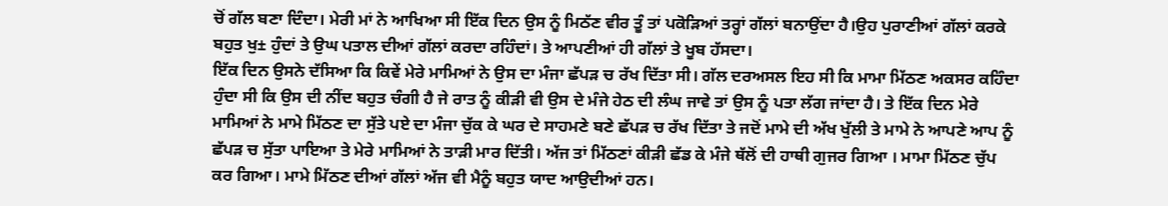ਚੋਂ ਗੱਲ ਬਣਾ ਦਿੰਦਾ। ਮੇਰੀ ਮਾਂ ਨੇ ਆਖਿਆ ਸੀ ਇੱਕ ਦਿਨ ਉਸ ਨੂੰ ਮਿਠੱਣ ਵੀਰ ਤੂੰ ਤਾਂ ਪਕੋੜਿਆਂ ਤਰ੍ਹਾਂ ਗੱਲਾਂ ਬਨਾਉਂਦਾ ਹੈ।ਉਹ ਪੁਰਾਣੀਆਂ ਗੱਲਾਂ ਕਰਕੇ ਬਹੁਤ ਖੁ± ਹੁੰਦਾਂ ਤੇ ਉਘ ਪਤਾਲ ਦੀਆਂ ਗੱਲਾਂ ਕਰਦਾ ਰਹਿੰਦਾਂ। ਤੇ ਆਪਣੀਆਂ ਹੀ ਗੱਲਾਂ ਤੇ ਖੂਬ ਹੱਸਦਾ।
ਇੱਕ ਦਿਨ ਉਸਨੇ ਦੱਸਿਆ ਕਿ ਕਿਵੇਂ ਮੇਰੇ ਮਾਮਿਆਂ ਨੇ ਉਸ ਦਾ ਮੰਜਾ ਛੱਪੜ ਚ ਰੱਖ ਦਿੱਤਾ ਸੀ। ਗੱਲ ਦਰਅਸਲ ਇਹ ਸੀ ਕਿ ਮਾਮਾ ਮਿੱਠਣ ਅਕਸਰ ਕਹਿੰਦਾ ਹੁੰਦਾ ਸੀ ਕਿ ਉਸ ਦੀ ਨੀਂਦ ਬਹੁਤ ਚੰਗੀ ਹੈ ਜੇ ਰਾਤ ਨੂੰ ਕੀੜੀ ਵੀ ਉਸ ਦੇ ਮੰਜੇ ਹੇਠ ਦੀ ਲੰਘ ਜਾਵੇ ਤਾਂ ਉਸ ਨੂੰ ਪਤਾ ਲੱਗ ਜਾਂਦਾ ਹੈ। ਤੇ ਇੱਕ ਦਿਨ ਮੇਰੇ ਮਾਮਿਆਂ ਨੇ ਮਾਮੇ ਮਿੱਠਣ ਦਾ ਸੁੱਤੇ ਪਏ ਦਾ ਮੰਜਾ ਚੁੱਕ ਕੇ ਘਰ ਦੇ ਸਾਹਮਣੇ ਬਣੇ ਛੱਪੜ ਚ ਰੱਖ ਦਿੱਤਾ ਤੇ ਜਦੋਂ ਮਾਮੇ ਦੀ ਅੱਖ ਖੁੱਲੀ ਤੇ ਮਾਮੇ ਨੇ ਆਪਣੇ ਆਪ ਨੂੰ ਛੱਪੜ ਚ ਸੁੱਤਾ ਪਾਇਆ ਤੇ ਮੇਰੇ ਮਾਮਿਆਂ ਨੇ ਤਾੜੀ ਮਾਰ ਦਿੱਤੀ। ਅੱਜ ਤਾਂ ਮਿੱਠਣਾਂ ਕੀੜੀ ਛੱਡ ਕੇ ਮੰਜੇ ਥੱਲੋਂ ਦੀ ਹਾਥੀ ਗੁਜਰ ਗਿਆ । ਮਾਮਾ ਮਿੱਠਣ ਚੁੱਪ ਕਰ ਗਿਆ। ਮਾਮੇ ਮਿੱਠਣ ਦੀਆਂ ਗੱਲਾਂ ਅੱਜ ਵੀ ਮੈਨੂੰ ਬਹੁਤ ਯਾਦ ਆਉਦੀਆਂ ਹਨ।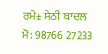ਰਮੇ± ਸੇਠੀ ਬਾਦਲ
ਮੋ: 98766 27233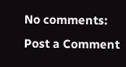No comments:
Post a Comment